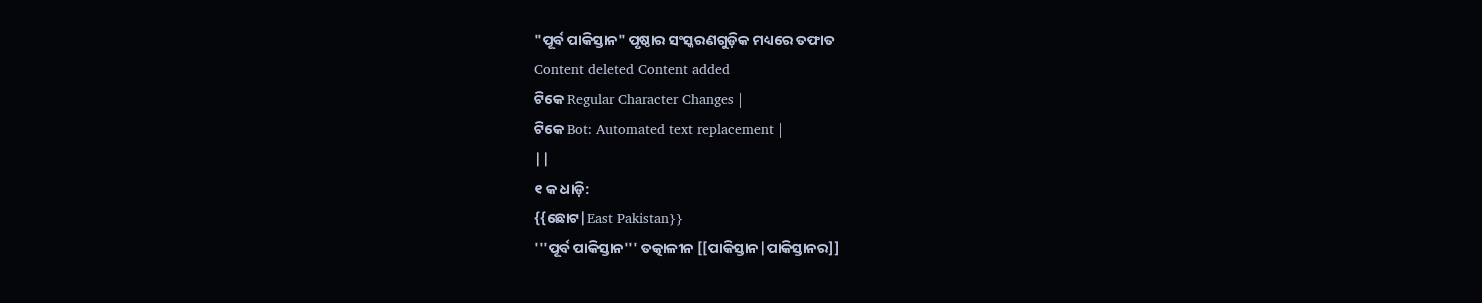"ପୂର୍ବ ପାକିସ୍ତାନ" ପୃଷ୍ଠାର ସଂସ୍କରଣଗୁଡ଼ିକ ମଧ୍ୟରେ ତଫାତ
Content deleted Content added
ଟିକେ Regular Character Changes |
ଟିକେ Bot: Automated text replacement |
||
୧ କ ଧାଡ଼ି:
{{ଛୋଟ|East Pakistan}}
'''ପୂର୍ବ ପାକିସ୍ତାନ''' ତତ୍କାଳୀନ [[ପାକିସ୍ତାନ|ପାକିସ୍ତାନର]]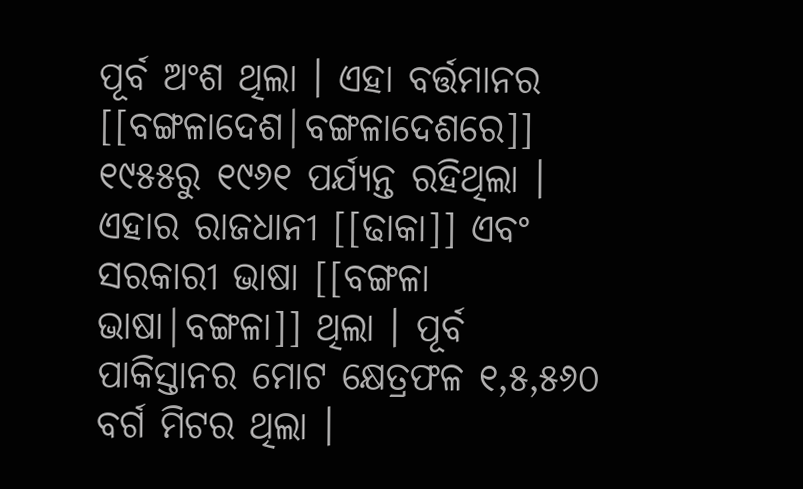ପୂର୍ବ ଅଂଶ ଥିଲା । ଏହା ବର୍ତ୍ତମାନର [[ବଙ୍ଗଳାଦେଶ|ବଙ୍ଗଳାଦେଶରେ]] ୧୯୫୫ରୁ ୧୯୬୧ ପର୍ଯ୍ୟନ୍ତ ରହିଥିଲା । ଏହାର ରାଜଧାନୀ [[ଢାକା]] ଏବଂ ସରକାରୀ ଭାଷା [[ବଙ୍ଗଳା ଭାଷା|ବଙ୍ଗଳା]] ଥିଲା । ପୂର୍ବ ପାକିସ୍ତାନର ମୋଟ କ୍ଷେତ୍ରଫଳ ୧,୫,୫୬୦ ବର୍ଗ ମିଟର ଥିଲା ।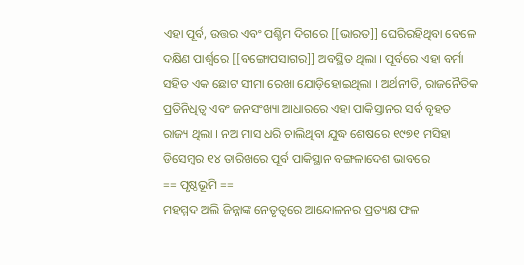ଏହା ପୂର୍ବ, ଉତ୍ତର ଏବଂ ପଶ୍ଚିମ ଦିଗରେ [[ଭାରତ]] ଘେରିରହିଥିବା ବେଳେ ଦକ୍ଷିଣ ପାର୍ଶ୍ୱରେ [[ବଙ୍ଗୋପସାଗର]] ଅବସ୍ଥିତ ଥିଲା । ପୂର୍ବରେ ଏହା ବର୍ମା ସହିତ ଏକ ଛୋଟ ସୀମା ରେଖା ଯୋଡ଼ିହୋଇଥିଲା । ଅର୍ଥନୀତି, ରାଜନୈତିକ ପ୍ରତିନିଧିତ୍ୱ ଏବଂ ଜନସଂଖ୍ୟା ଆଧାରରେ ଏହା ପାକିସ୍ତାନର ସର୍ବ ବୃହତ ରାଜ୍ୟ ଥିଲା । ନଅ ମାସ ଧରି ଚାଲିଥିବା ଯୁଦ୍ଧ ଶେଷରେ ୧୯୭୧ ମସିହା ଡିସେମ୍ବର ୧୪ ତାରିଖରେ ପୂର୍ବ ପାକିସ୍ଥାନ ବଙ୍ଗଳାଦେଶ ଭାବରେ
== ପୃଷ୍ଠଭୂମି ==
ମହମ୍ମଦ ଅଲି ଜିନ୍ନାଙ୍କ ନେତୃତ୍ୱରେ ଆନ୍ଦୋଳନର ପ୍ରତ୍ୟକ୍ଷ ଫଳ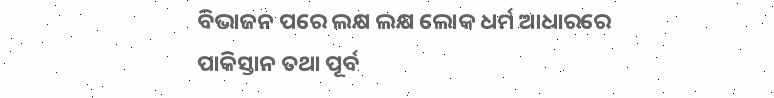ବିଭାଜନ ପରେ ଲକ୍ଷ ଲକ୍ଷ ଲୋକ ଧର୍ମ ଆଧାରରେ ପାକିସ୍ତାନ ତଥା ପୂର୍ବ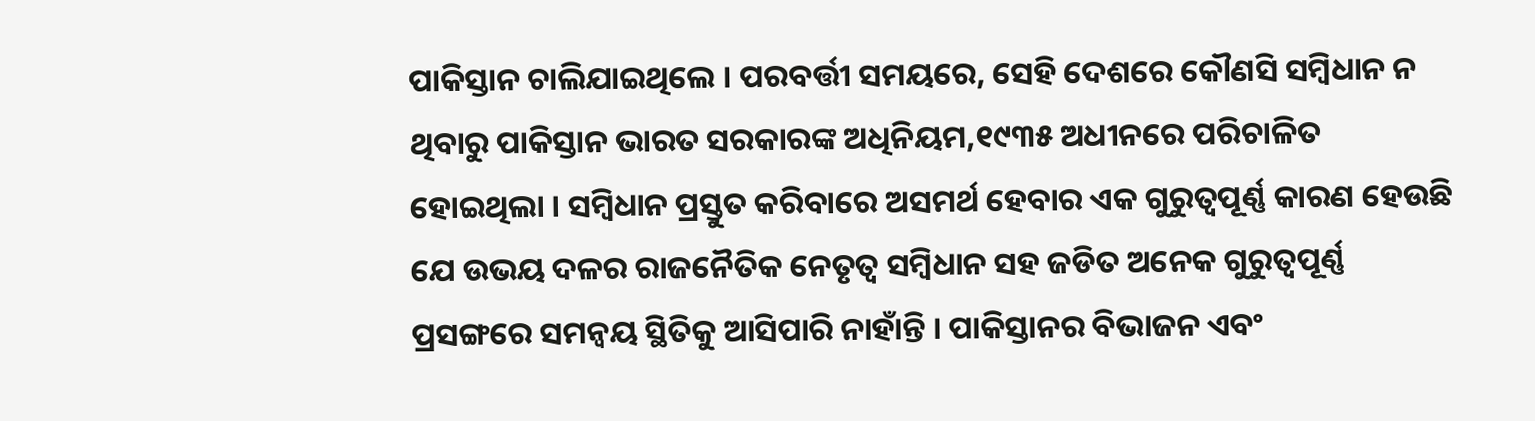ପାକିସ୍ତାନ ଚାଲିଯାଇଥିଲେ । ପରବର୍ତ୍ତୀ ସମୟରେ, ସେହି ଦେଶରେ କୌଣସି ସମ୍ବିଧାନ ନ ଥିବାରୁ ପାକିସ୍ତାନ ଭାରତ ସରକାରଙ୍କ ଅଧିନିୟମ,୧୯୩୫ ଅଧୀନରେ ପରିଚାଳିତ ହୋଇଥିଲା । ସମ୍ବିଧାନ ପ୍ରସ୍ତୁତ କରିବାରେ ଅସମର୍ଥ ହେବାର ଏକ ଗୁରୁତ୍ୱପୂର୍ଣ୍ଣ କାରଣ ହେଉଛି ଯେ ଉଭୟ ଦଳର ରାଜନୈତିକ ନେତୃତ୍ୱ ସମ୍ବିଧାନ ସହ ଜଡିତ ଅନେକ ଗୁରୁତ୍ୱପୂର୍ଣ୍ଣ ପ୍ରସଙ୍ଗରେ ସମନ୍ୱୟ ସ୍ଥିତିକୁ ଆସିପାରି ନାହାଁନ୍ତି । ପାକିସ୍ତାନର ବିଭାଜନ ଏବଂ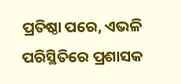ପ୍ରତିଷ୍ଠା ପରେ, ଏଭଳି ପରିସ୍ଥିତିରେ ପ୍ରଶାସକ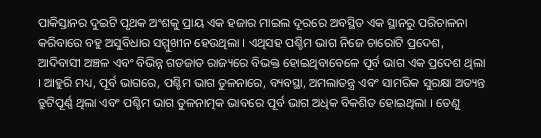ପାକିସ୍ତାନର ଦୁଇଟି ପୃଥକ ଅଂଶକୁ ପ୍ରାୟ ଏକ ହଜାର ମାଇଲ ଦୂରରେ ଅବସ୍ଥିତ ଏକ ସ୍ଥାନରୁ ପରିଚାଳନା କରିବାରେ ବହୁ ଅସୁବିଧାର ସମ୍ମୁଖୀନ ହେଉଥିଲା । ଏଥିସହ ପଶ୍ଚିମ ଭାଗ ନିଜେ ଚାରୋଟି ପ୍ରଦେଶ, ଆଦିବାସୀ ଅଞ୍ଚଳ ଏବଂ ବିଭିନ୍ନ ଗଡଜାତ ରାଜ୍ୟରେ ବିଭକ୍ତ ହୋଇଥିବାବେଳେ ପୂର୍ବ ଭାଗ ଏକ ପ୍ରଦେଶ ଥିଲା । ଆହୁରି ମଧ୍ୟ, ପୂର୍ବ ଭାଗରେ, ପଶ୍ଚିମ ଭାଗ ତୁଳନାରେ, ବ୍ୟବସ୍ଥା, ଅମଲାତନ୍ତ୍ର ଏବଂ ସାମରିକ ସୁରକ୍ଷା ଅତ୍ୟନ୍ତ ତ୍ରୁଟିପୂର୍ଣ୍ଣ ଥିଲା ଏବଂ ପଶ୍ଚିମ ଭାଗ ତୁଳନାତ୍ମକ ଭାବରେ ପୂର୍ବ ଭାଗ ଅଧିକ ବିକଶିତ ହୋଇଥିଲା । ତେଣୁ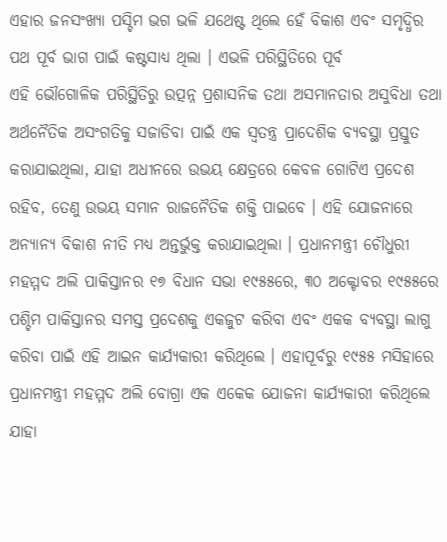ଏହାର ଜନସଂଖ୍ୟା ପସ୍ଚିମ ଭଗ ଭଳି ଯଥେଷ୍ଟ ଥିଲେ ହେଁ ବିକାଶ ଏବଂ ସମୃଦ୍ଧିର ପଥ ପୂର୍ବ ଭାଗ ପାଇଁ କଷ୍ଟସାଧ୍ୟ ଥିଲା । ଏଭଳି ପରିସ୍ଥିତିରେ ପୂର୍ବ
ଏହି ଭୌଗୋଳିକ ପରିସ୍ଥିତିରୁ ଉତ୍ପନ୍ନ ପ୍ରଶାସନିକ ତଥା ଅସମାନତାର ଅସୁବିଧା ତଥା ଅର୍ଥନୈତିକ ଅସଂଗତିକୁ ସଜାଡିବା ପାଇଁ ଏକ ସ୍ୱତନ୍ତ୍ର ପ୍ରାଦେଶିକ ବ୍ୟବସ୍ଥା ପ୍ରସ୍ତୁତ କରାଯାଇଥିଲା, ଯାହା ଅଧୀନରେ ଉଭୟ କ୍ଷେତ୍ରରେ କେବଳ ଗୋଟିଏ ପ୍ରଦେଶ ରହିବ, ତେଣୁ ଉଭୟ ସମାନ ରାଜନୈତିକ ଶକ୍ତି ପାଇବେ । ଏହି ଯୋଜନାରେ ଅନ୍ୟାନ୍ୟ ବିକାଶ ନୀତି ମଧ୍ୟ ଅନ୍ତର୍ଭୁକ୍ତ କରାଯାଇଥିଲା । ପ୍ରଧାନମନ୍ତ୍ରୀ ଚୌଧୁରୀ ମହମ୍ମଦ ଅଲି ପାକିସ୍ତାନର ୧୭ ବିଧାନ ସଭା ୧୯୫୫ରେ, ୩୦ ଅକ୍ଟୋବର ୧୯୫୫ରେ ପଶ୍ଚିମ ପାକିସ୍ତାନର ସମସ୍ତ ପ୍ରଦେଶକୁ ଏକଜୁଟ କରିବା ଏବଂ ଏକକ ବ୍ୟବସ୍ଥା ଲାଗୁ କରିବା ପାଇଁ ଏହି ଆଇନ କାର୍ଯ୍ୟକାରୀ କରିଥିଲେ । ଏହାପୂର୍ବରୁ ୧୯୫୫ ମସିହାରେ ପ୍ରଧାନମନ୍ତ୍ରୀ ମହମ୍ମଦ ଅଲି ବୋଗ୍ରା ଏକ ଏକେକ ଯୋଜନା କାର୍ଯ୍ୟକାରୀ କରିଥିଲେ ଯାହା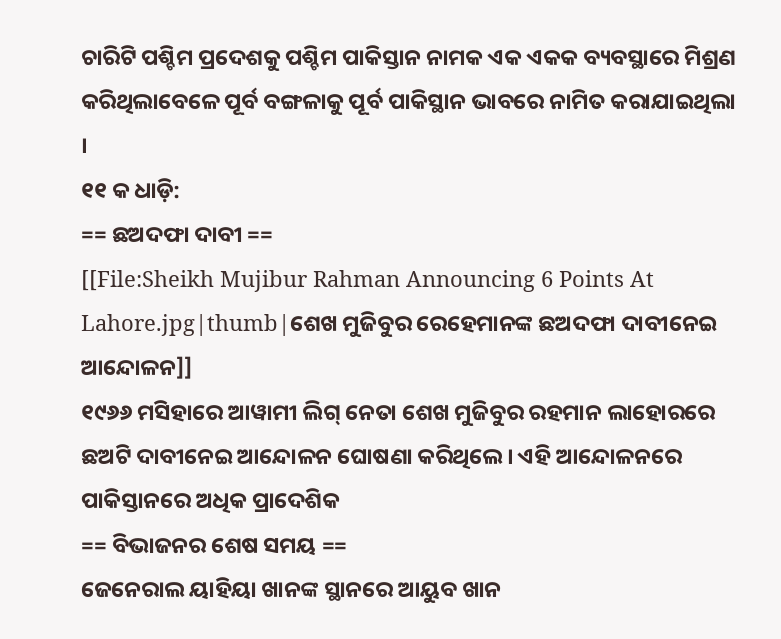ଚାରିଟି ପଶ୍ଚିମ ପ୍ରଦେଶକୁ ପଶ୍ଚିମ ପାକିସ୍ତାନ ନାମକ ଏକ ଏକକ ବ୍ୟବସ୍ଥାରେ ମିଶ୍ରଣ କରିଥିଲାବେଳେ ପୂର୍ବ ବଙ୍ଗଳାକୁ ପୂର୍ବ ପାକିସ୍ଥାନ ଭାବରେ ନାମିତ କରାଯାଇଥିଲା ।
୧୧ କ ଧାଡ଼ି:
== ଛଅଦଫା ଦାବୀ ==
[[File:Sheikh Mujibur Rahman Announcing 6 Points At Lahore.jpg|thumb|ଶେଖ ମୁଜିବୁର ରେହେମାନଙ୍କ ଛଅଦଫା ଦାବୀନେଇ ଆନ୍ଦୋଳନ]]
୧୯୬୬ ମସିହାରେ ଆୱାମୀ ଲିଗ୍ ନେତା ଶେଖ ମୁଜିବୁର ରହମାନ ଲାହୋରରେ ଛଅଟି ଦାବୀନେଇ ଆନ୍ଦୋଳନ ଘୋଷଣା କରିଥିଲେ । ଏହି ଆନ୍ଦୋଳନରେ ପାକିସ୍ତାନରେ ଅଧିକ ପ୍ରାଦେଶିକ
== ବିଭାଜନର ଶେଷ ସମୟ ==
ଜେନେରାଲ ୟାହିୟା ଖାନଙ୍କ ସ୍ଥାନରେ ଆୟୁବ ଖାନ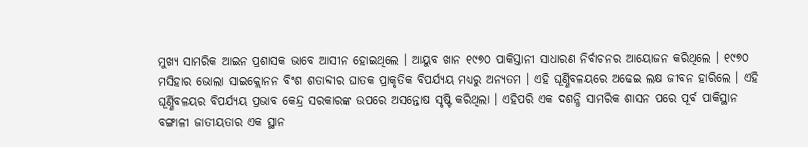ମୁଖ୍ୟ ସାମରିକ ଆଇନ ପ୍ରଶାସକ ଭାବେ ଆସୀନ ହୋଇଥିଲେ । ଆୟୁବ ଖାନ ୧୯୭୦ ପାକିସ୍ତାନୀ ସାଧାରଣ ନିର୍ବାଚନର ଆୟୋଜନ କରିଥିଲେ । ୧୯୭୦ ମସିହାର ଭୋଲା ସାଇକ୍ଲୋନନ ବିଂଶ ଶତାବ୍ଦୀର ଘାତକ ପ୍ରାକୃତିକ ବିପର୍ଯ୍ୟୟ ମଧ୍ୟରୁ ଅନ୍ୟତମ । ଏହି ଘୂର୍ଣ୍ଣିବଳୟରେ ଅଢେଇ ଲକ୍ଷ ଜୀବନ ହାରିଲେ । ଏହି ଘୂର୍ଣ୍ଣିବଳୟର ବିପର୍ଯ୍ୟୟ ପ୍ରଭାବ କେନ୍ଦ୍ର ସରକାରଙ୍କ ଉପରେ ଅସନ୍ତୋଷ ସୃଷ୍ଟି କରିଥିଲା । ଏହିପରି ଏକ ଦଶନ୍ଧି ସାମରିକ ଶାସନ ପରେ ପୂର୍ବ ପାକିସ୍ଥାନ ବଙ୍ଗାଳୀ ଜାତୀୟତାର ଏକ ସ୍ଥାନ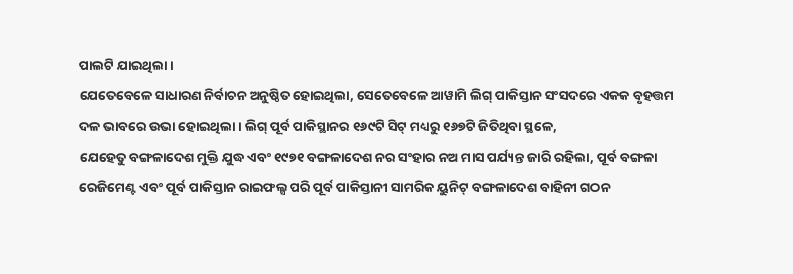ପାଲଟି ଯାଇଥିଲା ।
ଯେତେବେଳେ ସାଧାରଣ ନିର୍ବାଚନ ଅନୁଷ୍ଠିତ ହୋଇଥିଲା, ସେତେବେଳେ ଆୱାମି ଲିଗ୍ ପାକିସ୍ତାନ ସଂସଦରେ ଏକକ ବୃହତ୍ତମ ଦଳ ଭାବରେ ଉଭା ହୋଇଥିଲା । ଲିଗ୍ ପୂର୍ବ ପାକିସ୍ଥାନର ୧୬୯ଟି ସିଟ୍ ମଧ୍ୟରୁ ୧୬୭ଟି ଜିତିଥିବା ସ୍ଥଳେ,
ଯେହେତୁ ବଙ୍ଗଳାଦେଶ ମୁକ୍ତି ଯୁଦ୍ଧ ଏବଂ ୧୯୭୧ ବଙ୍ଗଳାଦେଶ ନର ସଂହାର ନଅ ମାସ ପର୍ଯ୍ୟନ୍ତ ଜାରି ରହିଲା, ପୂର୍ବ ବଙ୍ଗଳା ରେଜିମେଣ୍ଟ ଏବଂ ପୂର୍ବ ପାକିସ୍ତାନ ରାଇଫଲ୍ସ ପରି ପୂର୍ବ ପାକିସ୍ତାନୀ ସାମରିକ ୟୁନିଟ୍ ବଙ୍ଗଳାଦେଶ ବାହିନୀ ଗଠନ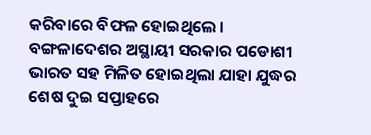କରିବାରେ ବିଫଳ ହୋଇଥିଲେ । ବଙ୍ଗଳାଦେଶର ଅସ୍ଥାୟୀ ସରକାର ପଡୋଶୀ ଭାରତ ସହ ମିଳିତ ହୋଇଥିଲା ଯାହା ଯୁଦ୍ଧର ଶେଷ ଦୁଇ ସପ୍ତାହରେ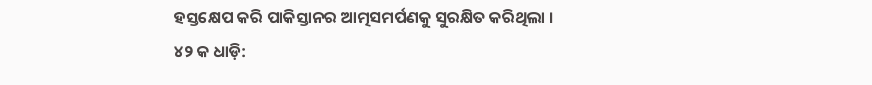ହସ୍ତକ୍ଷେପ କରି ପାକିସ୍ତାନର ଆତ୍ମସମର୍ପଣକୁ ସୁରକ୍ଷିତ କରିଥିଲା ।
୪୨ କ ଧାଡ଼ି: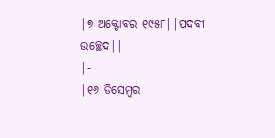|୭ ଅକ୍ଟୋବର ୧୯୫୮||ପଦବୀ ଉଚ୍ଛେଦ||
|-
|୧୬ ଡିସେମ୍ବର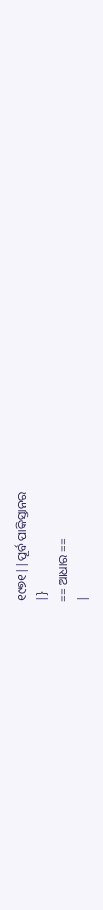୧୯୭୧||ପୂର୍ବ ପାକିସ୍ତାନର
|}
== ଆଧାର ==
|